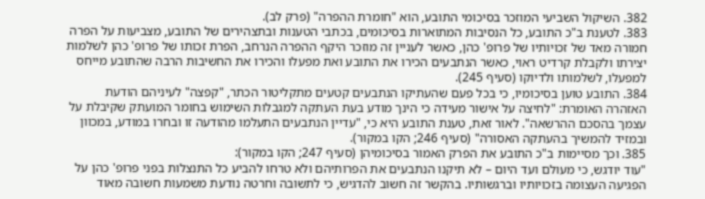382. השיקול השביעי המוזכר בסיכומי התובע, הוא "חומרת ההפרה" (פרק לב).
383. לטענת ב"כ התובע, כל הנסיבות המתוארות בסיכומים, בכתבי הטענות ובתצהירים של התובע, מצביעות על הפרה חמורה מאד של זכויותיו של פרופ' כהן, כאשר לעניין זה מוזכר היקף ההפרה הנרחב, הפרת זכותו של פרופ' כהן לשלמות יצירתו ולקבלת קרדיט ראוי, כאשר הנתבעים הכירו את התובע ואת מפעלו והכירו את החשיבות הרבה שהתובע מייחס למפעלו, לשלמותו ולדיוקו (סעיף 245).
384. התובע טוען בסיכומיו, כי בכל פעם שהעתיקו הנתבעים קטעים מתקליטור הכתר, "קפצה" לעיניהם הודעת האזהרה האומרת: "לחיצה על אישור מעידה כי הינך מודע בעת העתקה למגבלות השימוש בחומר המועתק שקיבלת על עצמך בהסכם ההרשאה". לאור זאת, טענת התובע היא כי, "עדיין הנתבעים התעלמו מהודעה זו ובחרו במודע, במכוון ובמזיד להמשיך בהעתקה האסורה" (סעיף 246; הקו במקור).
385. וכך מסיימות ב"כ התובע את הפרק האמור בסיכומיהן (סעיף 247; הקו במקור):
"עוד יודגש, כי מעולם ועד היום – לא תיקנו הנתבעים את הפרותיהם ולא טרחו להביע כל התנצלות בפני פרופ' כהן על הפגיעה העצומה בזכויותיו וברגשותיו. בהקשר זה חשוב להדגיש, כי לתשובה וחרטה נודעת משמעות חשובה מאוד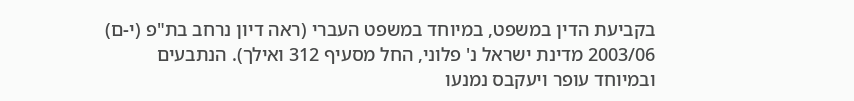בקביעת הדין במשפט, במיוחד במשפט העברי (ראה דיון נרחב בת"פ (י-ם) 2003/06 מדינת ישראל נ' פלוני, החל מסעיף 312 ואילך). הנתבעים ובמיוחד עופר ויעקבס נמנעו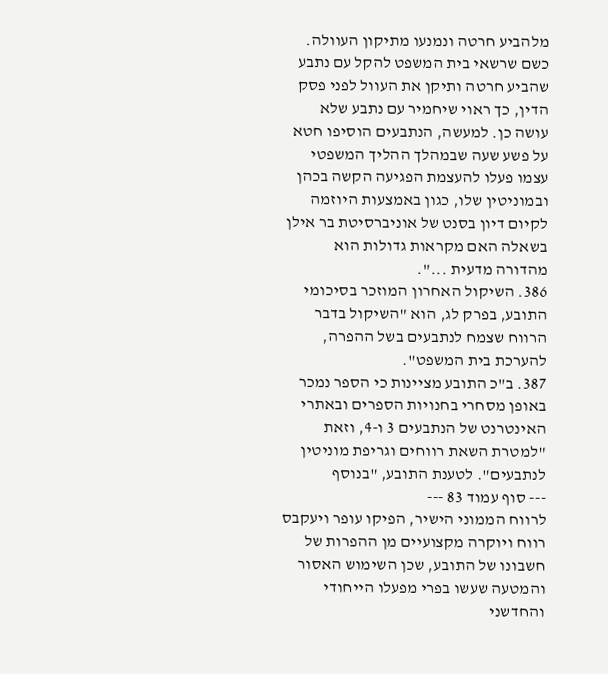מלהביע חרטה ונמנעו מתיקון העוולה. כשם שרשאי בית המשפט להקל עם נתבע שהביע חרטה ותיקן את העוול לפני פסק הדין, כך ראוי שיחמיר עם נתבע שלא עושה כן. למעשה, הנתבעים הוסיפו חטא על פשע שעה שבמהלך ההליך המשפטי עצמו פעלו להעצמת הפגיעה הקשה בכהן ובמוניטין שלו, כגון באמצעות היוזמה לקיום דיון בסנט של אוניברסיטת בר אילן בשאלה האם מקראות גדולות הוא מהדורה מדעית ...".
386. השיקול האחרון המוזכר בסיכומי התובע, בפרק לג, הוא "השיקול בדבר הרווח שצמח לנתבעים בשל ההפרה, להערכת בית המשפט".
387. ב"כ התובע מציינות כי הספר נמכר באופן מסחרי בחנויות הספרים ובאתרי האינטרנט של הנתבעים 3 ו-4, וזאת "למטרת השאת רווחים וגריפת מוניטין לנתבעים". לטענת התובע, "בנוסף
--- סוף עמוד 83 ---
לרווח הממוני הישיר, הפיקו עופר ויעקבס רווח ויוקרה מקצועיים מן ההפרות של חשבונו של התובע, שכן השימוש האסור והמטעה שעשו בפרי מפעלו הייחודי והחדשני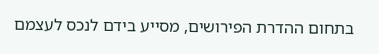בתחום ההדרת הפירושים, מסייע בידם לנכס לעצמם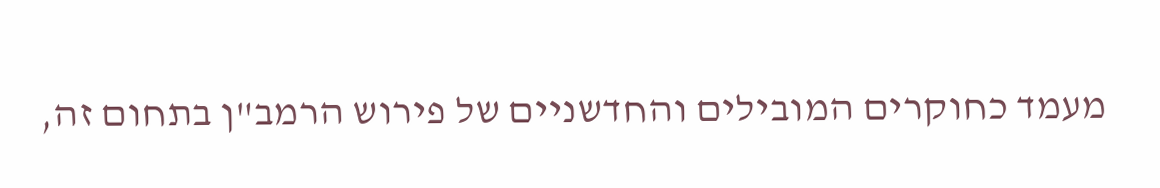מעמד כחוקרים המובילים והחדשניים של פירוש הרמב"ן בתחום זה,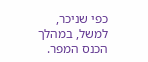כפי שניכר, למשל, במהלך הכנס המפר.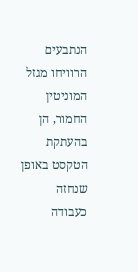הנתבעים הרוויחו מגזל המוניטין החמור, הן בהעתקת הטקסט באופן שנחזה כעבודה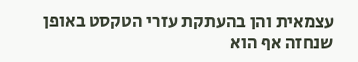עצמאית והן בהעתקת עזרי הטקסט באופן שנחזה אף הוא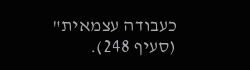כעבודה עצמאית" (סעיף 248).